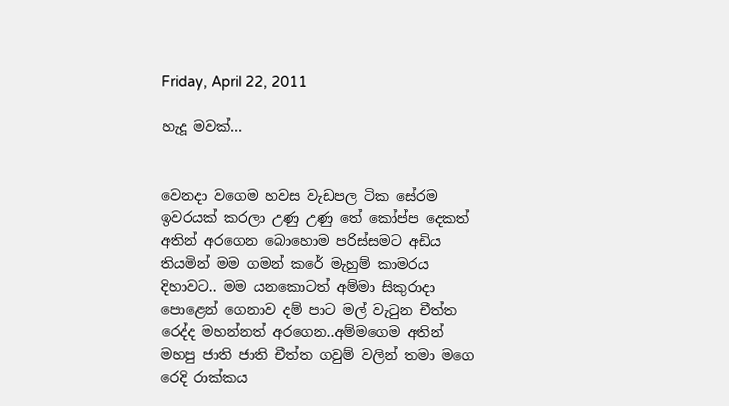Friday, April 22, 2011

හැදූ මවක්...


වෙනදා වගෙම හවස වැඩපල ටික සේරම ඉවරයක් කරලා උණු උණු තේ කෝප්ප දෙකත් අතින් අරගෙන බොහොම පරිස්සමට අඩිය තියමින් මම ගමන් කරේ මැහුම් කාමරය දිහාවට.. මම යනකොටත් අම්මා සිකුරාදා පොළෙන් ගෙනාව දම් පාට මල් වැටුන චීත්ත රෙද්ද මහන්නත් අරගෙන..අම්මගෙම අතින් මහපු ජාති ජාති චීත්ත ගවුම් වලින් තමා මගෙ රෙදි රාක්කය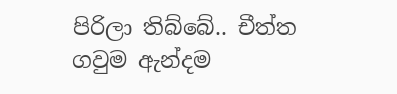පිරිලා තිබ්බේ.. චීත්ත ගවුම ඇන්දම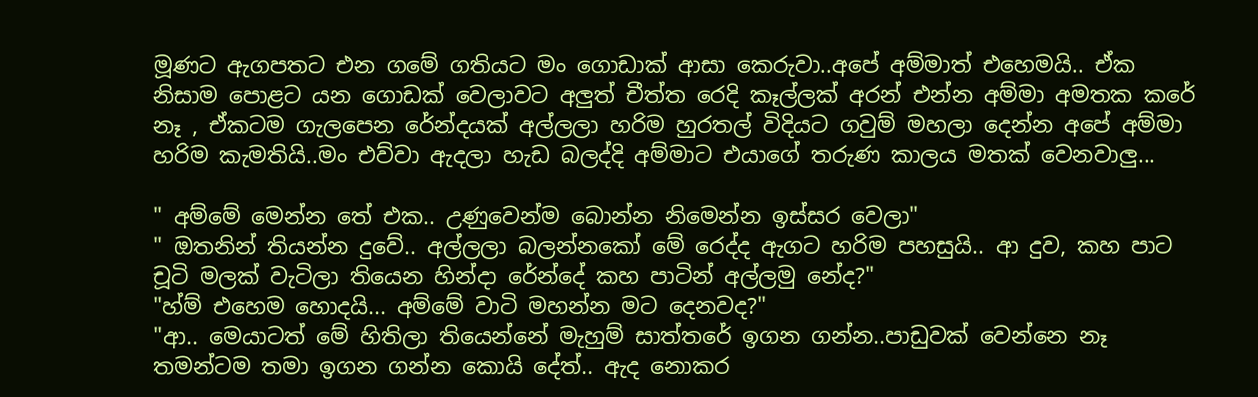මූණට ඇගපතට එන ගමේ ගතියට මං ගොඩාක් ආසා කෙරුවා..අපේ අම්මාත් එහෙමයි.. ඒක නිසාම පොළට යන ගොඩක් වෙලාවට අලුත් චීත්ත රෙදි කෑල්ලක් අරන් එන්න අම්මා අමතක කරේ නෑ , ඒකටම ගැලපෙන රේන්දයක් අල්ලලා හරිම හුරතල් විදියට ගවුම් මහලා දෙන්න අපේ අම්මා හරිම කැමතියි..මං එව්වා ඇදලා හැඩ බලද්දි අම්මාට එයාගේ තරුණ කාලය මතක් වෙනවාලු...

" අම්මේ මෙන්න තේ එක.. උණුවෙන්ම බොන්න නිමෙන්න ඉස්සර වෙලා"
" ඔතනින් තියන්න දුවේ.. අල්ලලා බලන්නකෝ මේ රෙද්ද ඇගට හරිම පහසුයි.. ආ දුව, කහ පාට චූටි මලක් වැටිලා තියෙන හින්දා රේන්දේ කහ පාටින් අල්ලමු නේද?"
"හ්ම් එහෙම හොදයි... අම්මේ වාටි මහන්න මට දෙනවද?"
"ආ.. මෙයාටත් මේ හිතිලා තියෙන්නේ මැහුම් සාත්තරේ ඉගන ගන්න..පාඩුවක් වෙන්නෙ නෑ තමන්ටම තමා ඉගන ගන්න කොයි දේත්.. ඇද නොකර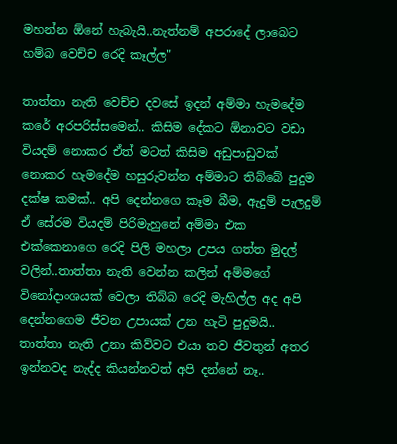මහන්න ඕනේ හැබැයි..නැත්නම් අපරාදේ ලාබෙට හම්බ වෙච්ච රෙදි කෑල්ල"

තාත්තා නැති වෙච්ච දවසේ ඉදන් අම්මා හැමදේම කරේ අරපරිස්සමෙන්.. කිසිම දේකට ඕනාවට වඩා වියදම් නොකර ඒත් මටත් කිසිම අඩුපාඩුවක් නොකර හැමදේම හසුරුවන්න අම්මාට තිබ්බේ පුදුම දක්ෂ කමක්.. අපි දෙන්නගෙ කෑම බීම, ඇදුම් පැලදුම් ඒ සේරම වියදම් පිරිමැහුනේ අම්මා එක එක්කෙනාගෙ රෙදි පිලි මහලා උපය ගත්ත මුදල් වලින්..තාත්තා නැති වෙන්න කලින් අම්මගේ විනෝදාංශයක් වෙලා තිබ්බ රෙදි මැහිල්ල අද අපි දෙන්නගෙම ජීවන උපායක් උන හැටි පුදුමයි.. තාත්තා නැති උනා කිව්වට එයා තව ජීවතුන් අතර ඉන්නවද නැද්ද කියන්නවත් අපි දන්නේ නෑ..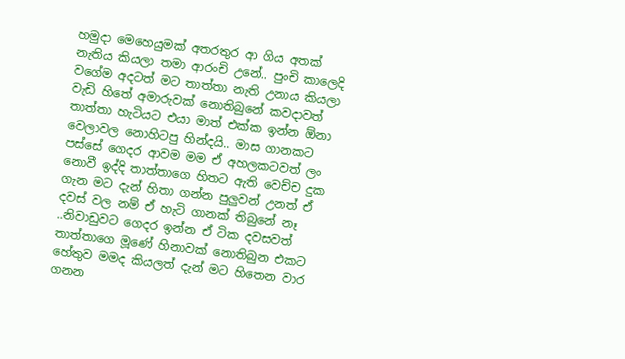හමුදා මෙහෙයුමක් අතරතුර ආ ගිය අතක් නැතිය කියලා තමා ආරංචි උනේ.. පුංචි කාලෙදි වගේම අදටත් මට තාත්තා නැති උනාය කියලා වැඩි හිතේ අමාරුවක් නොතිබුනේ කවදාවත් තාත්තා හැටියට එයා මාත් එක්ක ඉන්න ඕනා වෙලාවල නොහිටපු හින්දයි.. මාස ගානකට පස්සේ ගෙදර ආවම මම ඒ අහලකටවත් ලං නොවී ඉද්දි තාත්තාගෙ හිතට ඇති වෙච්ච දුක ගැන මට දැන් හිතා ගන්න පුලුවන් උනත් ඒ දවස් වල නම් ඒ හැටි ගානක් තිබුනේ නෑ ..නිවාඩුවට ගෙදර ඉන්න ඒ ටික දවසවත් තාත්තාගෙ මූණේ හිනාවක් නොතිබුන එකට හේතුව මමද කියලත් දැන් මට හිතෙන වාර ගනන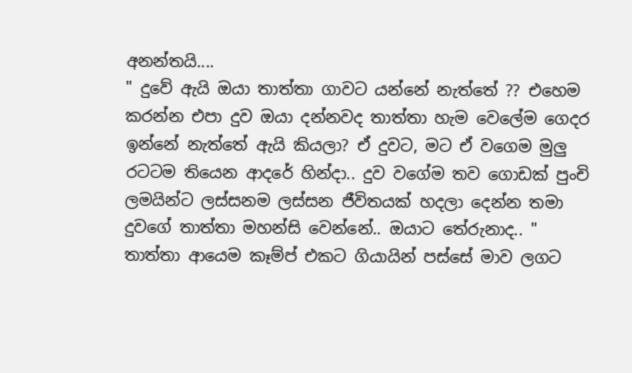අනන්තයි....
" දුවේ ඇයි ඔයා තාත්තා ගාවට යන්නේ නැත්තේ ?? එහෙම කරන්න එපා දුව ඔයා දන්නවද තාත්තා හැම වෙලේම ගෙදර ඉන්නේ නැත්තේ ඇයි කියලා? ඒ දුවට, මට ඒ වගෙම මුලු රටටම තියෙන ආදරේ හින්දා.. දුව වගේම තව ගොඩක් පුංචි ලමයින්ට ලස්සනම ලස්සන ජීවිතයක් හදලා දෙන්න තමා දුවගේ තාත්තා මහන්සි වෙන්නේ.. ඔයාට තේරුනාද.. " තාත්තා ආයෙම කෑම්ප් එකට ගියායින් පස්සේ මාව ලගට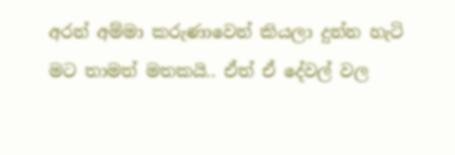අරන් අම්මා කරුණාවෙන් කියලා දුන්න හැටි මට තාමත් මතකයි.. ඒත් ඒ දේවල් වල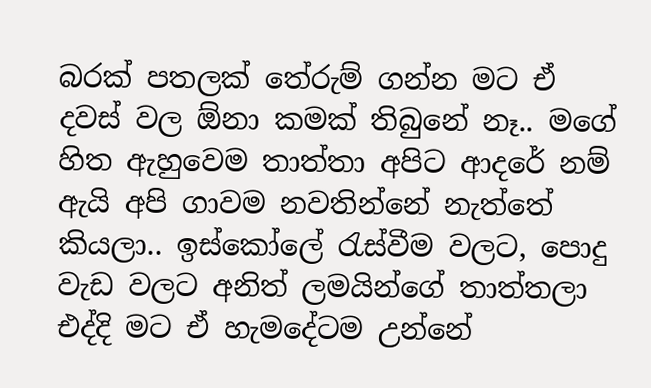බරක් පතලක් තේරුම් ගන්න මට ඒ දවස් වල ඕනා කමක් තිබුනේ නෑ.. මගේ හිත ඇහුවෙම තාත්තා අපිට ආදරේ නම් ඇයි අපි ගාවම නවතින්නේ නැත්තේ කියලා.. ඉස්කෝලේ රැස්වීම වලට, පොදු වැඩ වලට අනිත් ලමයින්ගේ තාත්තලා එද්දි මට ඒ හැමදේටම උන්නේ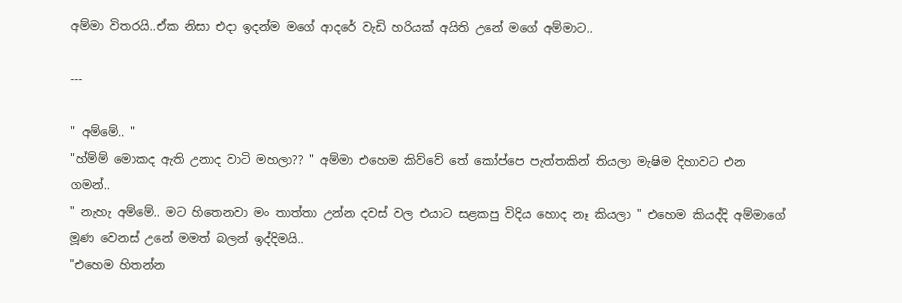අම්මා විතරයි..ඒක නිසා එදා ඉදන්ම මගේ ආදරේ වැඩි හරියක් අයිති උනේ මගේ අම්මාට..

---

" අම්මේ.. "
"හ්ම්ම් මොකද ඇති උනාද වාටි මහලා?? " අම්මා එහෙම කිව්වේ තේ කෝප්පෙ පැත්තකින් තියලා මැෂිම දිහාවට එන ගමන්..
" නැහැ අම්මේ.. මට හිතෙනවා මං තාත්තා උන්න දවස් වල එයාට සළකපු විදිය හොද නෑ කියලා " එහෙම කියද්දි අම්මාගේ මූණ වෙනස් උනේ මමත් බලන් ඉද්දිමයි..
"එහෙම හිතන්න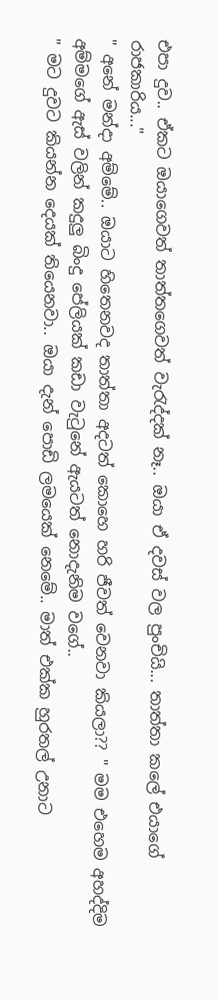එපා දුව.. ඒකට ඔයාගෙවත් තාත්තගෙවත් වැරැද්දක් නෑ.. ඔයා ඒ දවස් වල පුංචියි... තාත්තා කලේ එයාගේ රාජකාරිය..."
" අනේ මන්දා අම්මේ.. ඔයාට හිතෙනවද තාත්තා අදටත් කොහෙ හරි ජීවත් වෙනවා කියලා?? " මම එහෙම අහද්දිම අම්මගේ ඇස් වලින් කදුලු බිංදු පේලියක් කඩා වැටුනේ ඇයටත් නොදැනිම වගේ..
" මට දුවට කියන්න දෙයක් තියෙනවා.. ඔයා දැන් පොඩි ලමයෙක් නෙමේ.. මාත් එක්ක හුරතල් උනාට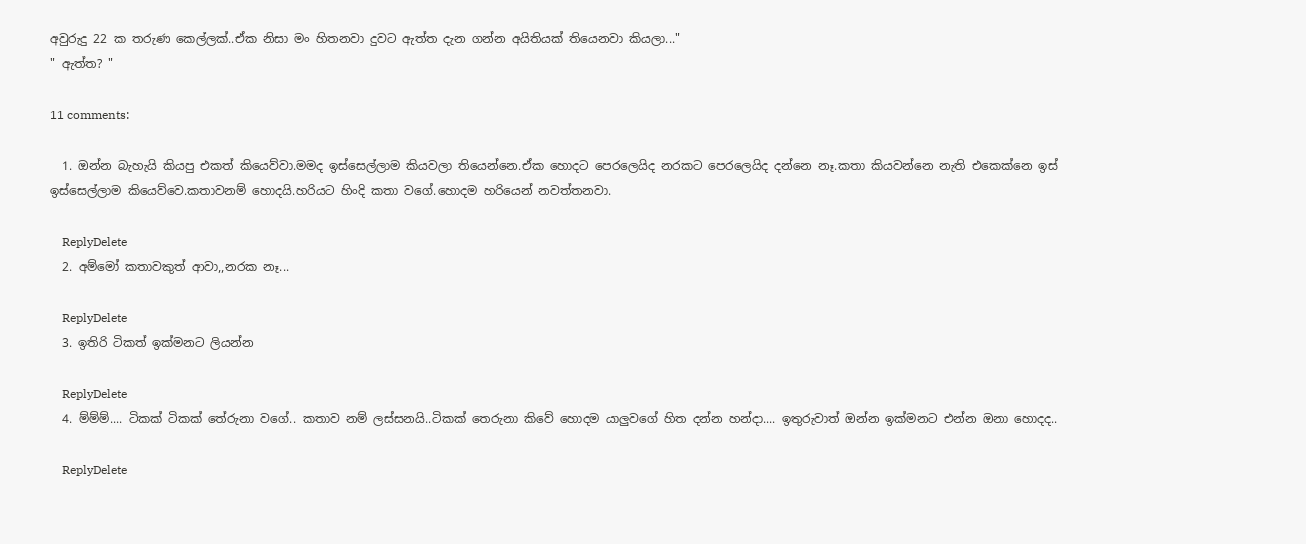අවුරුදු 22 ක තරුණ කෙල්ලක්..ඒක නිසා මං හිතනවා දුවට ඇත්ත දැන ගන්න අයිතියක් තියෙනවා කියලා..."
" ඇත්ත? "

11 comments:

  1. ඔන්න බැහැයි කියපු එකත් කියෙව්වා.මමද ඉස්සෙල්ලාම කියවලා තියෙන්නෙ.ඒක හොදට පෙරලෙයිද නරකට පෙරලෙයිද දන්නෙ නෑ.කතා කියවන්නෙ නැති එකෙක්නෙ ඉස් ඉස්සෙල්ලාම කියෙව්වෙ.කතාවනම් හොදයි.හරියට හිංදි කතා වගේ.හොදම හරියෙන් නවත්තනවා.

    ReplyDelete
  2. අම්මෝ කතාවකුත් ආවා,,නරක නෑ...

    ReplyDelete
  3. ඉතිරි ටිකත් ඉක්මනට ලියන්න

    ReplyDelete
  4. ම්ම්ම්.... ටිකක් ටිකක් තේරුනා වගේ.. කතාව නම් ලස්සනයි..ටිකක් තෙරුනා කිවේ හොදම යාලුවගේ හිත දන්න හන්දා.... ඉතුරුවාත් ඔන්න ඉක්මනට එන්න ඔනා හොදද..

    ReplyDelete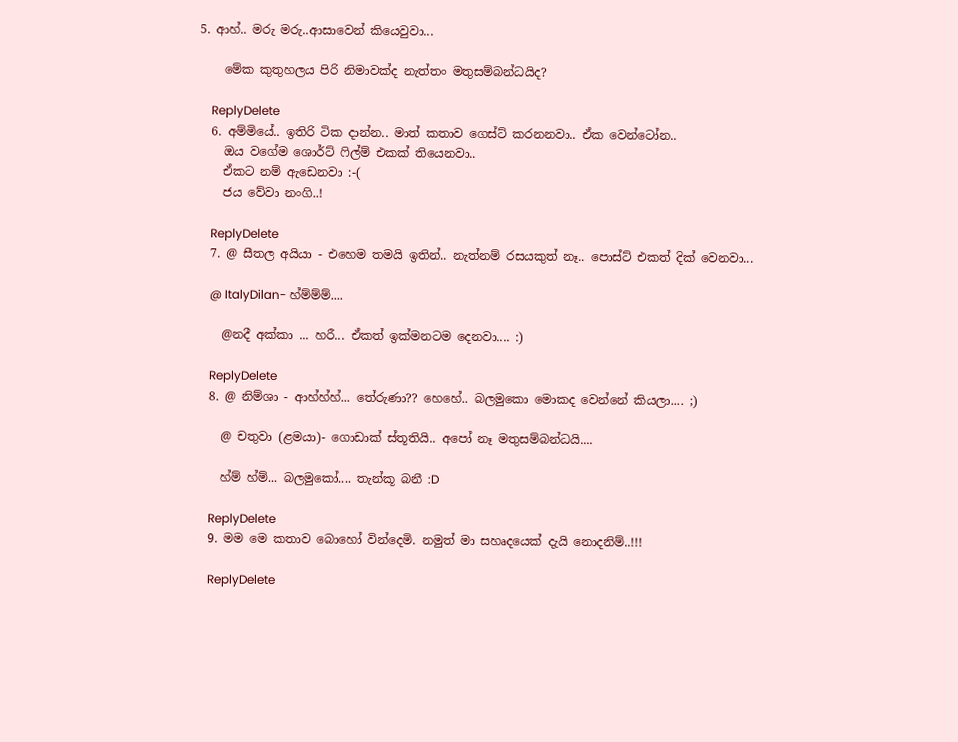5. ආහ්.. මරු මරු..ආසාවෙන් කියෙවුවා...

    මේක කුතුහලය පිරි නිමාවක්ද නැත්තං මතුසම්බන්ධයිද?

    ReplyDelete
  6. අම්මියේ.. ඉතිරි ටික දාන්න.. මාත් කතාව ගෙස්ට් කරනනවා.. ඒක වෙන්ටෝන..
    ඔය වගේම ශොර්ට් ෆිල්ම් එකක් තියෙනවා..
    ඒකට නම් ඇඩෙනවා :-(
    ජය වේවා නංගි..!

    ReplyDelete
  7. @ සීතල අයියා - එහෙම තමයි ඉතින්.. නැත්නම් රසයකුත් නෑ.. පොස්ට් එකත් දික් වෙනවා...

    @ ItalyDilan- හ්ම්ම්ම්....

    @නදී අක්කා ... හරී... ඒකත් ඉක්මනටම දෙනවා.... :)

    ReplyDelete
  8. @ නිම්ශා - ආහ්හ්හ්... තේරුණා?? හෙහේ.. බලමුකො මොකද වෙන්නේ කියලා.... ;)

    @ චතුවා (ළමයා)- ගොඩාක් ස්තූතියි.. අපෝ නෑ මතුසම්බන්ධයි....

    හ්ම් හ්ම්... බලමුකෝ.... තැන්කූ බනී :D

    ReplyDelete
  9. මම මෙ කතාව බොහෝ වින්දෙමි. නමුත් මා සහෘදයෙක් දැයි නොදනිම්..!!!

    ReplyDelete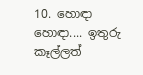10. හොඳා හොඳා.... ඉතුරු කෑල්ලත්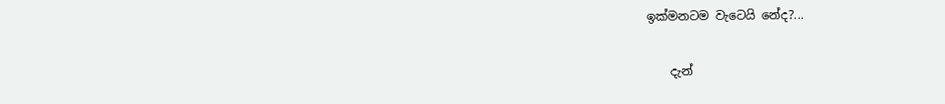ඉක්මනටම වැටෙයි නේද?...

    දැන්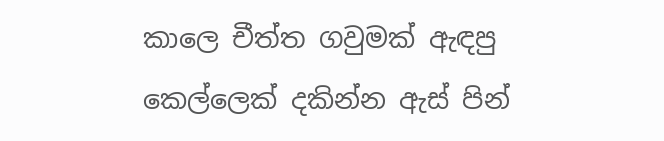කාලෙ චීත්ත ගවුමක් ඇඳපු කෙල්ලෙක් දකින්න ඇස් පින්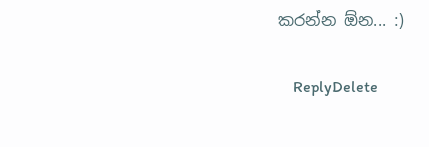කරන්න ඕන... :)

    ReplyDelete